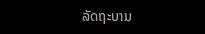ລັດຖະບານ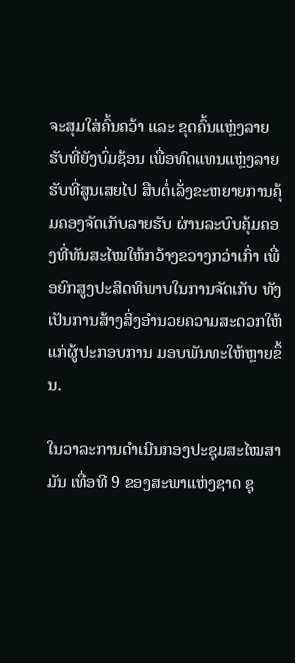ຈະສຸມໃສ່ຄົ້ນຄວ້າ ແລະ ຂຸດຄົ້ນແຫຼ່ງລາຍຮັບທີ່ຍັງບົ່ມຊ້ອນ ເພື່ອທົດແທນແຫຼ່ງລາຍຮັບທີ່ສູນເສຍໄປ ສືບຕໍ່ເລັ່ງຂະຫຍາຍການຄຸ້ມຄອງຈັດເກັບລາຍຮັບ ຜ່ານລະບົບຄຸ້ມຄອງທີ່ທັນສະໄໝໃຫ້ກວ້າງຂວາງກວ່າເກົ່າ ເພື່ອຍົກສູງປະສິດທິພາບໃນການຈັດເກັບ ທັງເປັນການສ້າງສິ່ງອໍານວຍຄວາມສະດວກໃຫ້ແກ່ຜູ້ປະກອບການ ມອບພັນທະໃຫ້ຫຼາຍຂຶ້ນ.

ໃນວາລະການດຳເນີນກອງປະຊຸມສະໄໝສາມັນ ເທື່ອທີ 9 ຂອງສະພາແຫ່ງຊາດ ຊຸ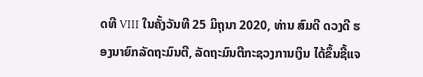ດທີ VIII ໃນຄັ້ງວັນທີ 25 ມິຖຸນາ 2020, ທ່ານ ສົມດີ ດວງດີ ຮອງນາຍົກລັດຖະມົນຕີ, ລັດຖະມົນຕີກະຊວງການເງິນ ໄດ້ຂຶ້ນຊີ້ແຈ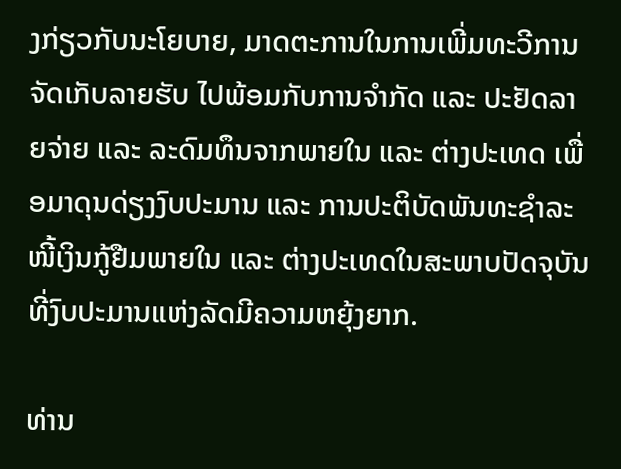ງກ່ຽວກັບນະໂຍບາຍ, ມາດຕະການໃນການເພີ່ມທະວີການຈັດເກັບລາຍຮັບ ໄປພ້ອມກັບການຈໍາກັດ ແລະ ປະຢັດລາຍຈ່າຍ ແລະ ລະດົມທຶນຈາກພາຍໃນ ແລະ ຕ່າງປະເທດ ເພື່ອມາດຸນດ່ຽງງົບປະມານ ແລະ ການປະຕິບັດພັນທະຊໍາລະໜີ້ເງິນກູ້ຢືມພາຍໃນ ແລະ ຕ່າງປະເທດໃນສະພາບປັດຈຸບັນ ທີ່ງົບປະມານແຫ່ງລັດມີຄວາມຫຍຸ້ງຍາກ.

ທ່ານ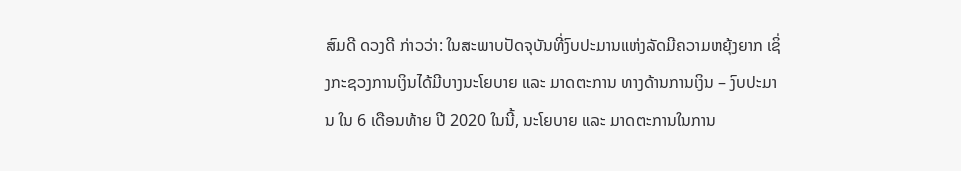ສົມດີ ດວງດີ ກ່າວວ່າ: ໃນສະພາບປັດຈຸບັນທີ່ງົບປະມານແຫ່ງລັດມີຄວາມຫຍຸ້ງຍາກ ເຊິ່ງກະຊວງການເງິນໄດ້ມີບາງນະໂຍບາຍ ແລະ ມາດຕະການ ທາງດ້ານການເງິນ – ງົບປະມານ ໃນ 6 ເດືອນທ້າຍ ປີ 2020 ໃນນີ້, ນະໂຍບາຍ ແລະ ມາດຕະການໃນການ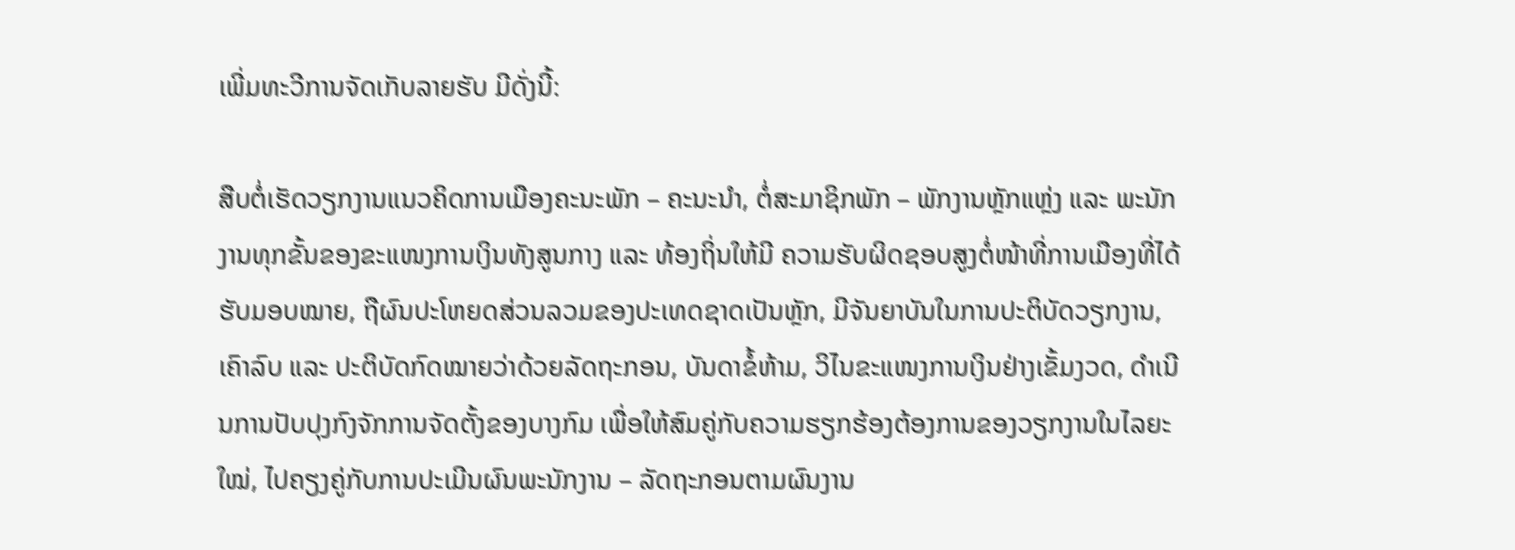ເພີ່ມທະວີການຈັດເກັບລາຍຮັບ ມີດັ່ງນີ້:

ສືບຕໍ່ເຮັດວຽກງານແນວຄິດການເມືອງຄະນະພັກ – ຄະນະນໍາ, ຕໍ່ສະມາຊິກພັກ – ພັກງານຫຼັກແຫຼ່ງ ແລະ ພະນັກງານທຸກຂັ້ນຂອງຂະແໜງການເງິນທັງສູນກາງ ແລະ ທ້ອງຖິ່ນໃຫ້ມີ ຄວາມຮັບຜິດຊອບສູງຕໍ່ໜ້າທີ່ການເມືອງທີ່ໄດ້ຮັບມອບໝາຍ, ຖືຜົນປະໂຫຍດສ່ວນລວມຂອງປະເທດຊາດເປັນຫຼັກ, ມີຈັນຍາບັນໃນການປະຕິບັດວຽກງານ, ເຄົາລົບ ແລະ ປະຕິບັດກົດໝາຍວ່າດ້ວຍລັດຖະກອນ, ບັນດາຂໍ້ຫ້າມ, ວິໄນຂະແໜງການເງິນຢ່າງເຂັ້ມງວດ, ດໍາເນີນການປັບປຸງກົງຈັກການຈັດຕັ້ງຂອງບາງກົມ ເພື່ອໃຫ້ສົມຄູ່ກັບຄວາມຮຽກຮ້ອງຕ້ອງການຂອງວຽກງານໃນໄລຍະໃໝ່, ໄປຄຽງຄູ່ກັບການປະເມີນຜົນພະນັກງານ – ລັດຖະກອນຕາມຜົນງານ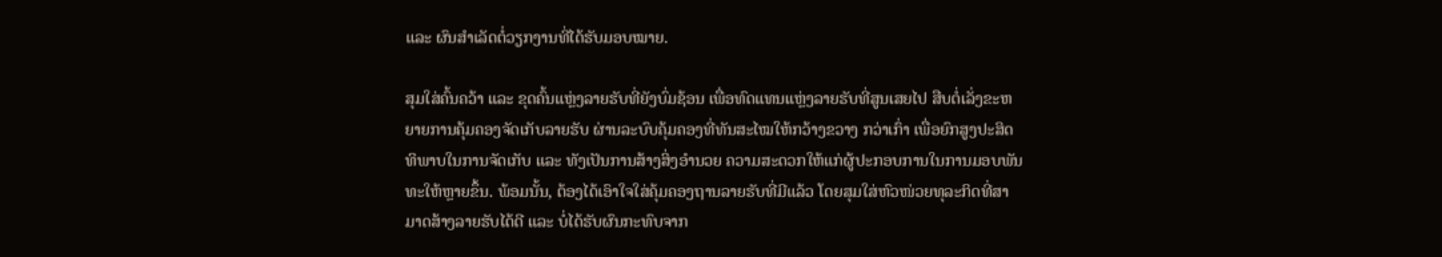ແລະ ຜົນສໍາເລັດຕໍ່ວຽກງານທີ່ໄດ້ຮັບມອບໝາຍ.

ສຸມໃສ່ຄົ້ນຄວ້າ ແລະ ຂຸດຄົ້ນແຫຼ່ງລາຍຮັບທີ່ຍັງບົ່ມຊ້ອນ ເພື່ອທົດແທນແຫຼ່ງລາຍຮັບທີ່ສູນເສຍໄປ ສືບຕໍ່ເລັ່ງຂະຫຍາຍການຄຸ້ມຄອງຈັດເກັບລາຍຮັບ ຜ່ານລະບົບຄຸ້ມຄອງທີ່ທັນສະໄໝໃຫ້ກວ້າງຂວາງ ກວ່າເກົ່າ ເພື່ອຍົກສູງປະສິດທິພາບໃນການຈັດເກັບ ແລະ ທັງເປັນການສ້າງສິ່ງອໍານວຍ ຄວາມສະດວກໃຫ້ແກ່ຜູ້ປະກອບການໃນການມອບພັນທະໃຫ້ຫຼາຍຂຶ້ນ. ພ້ອມນັ້ນ, ຕ້ອງໄດ້ເອົາໃຈໃສ່ຄຸ້ມຄອງຖານລາຍຮັບທີ່ມີແລ້ວ ໂດຍສຸມໃສ່ຫົວໜ່ວຍທຸລະກິດທີ່ສາມາດສ້າງລາຍຮັບໄດ້ດີ ແລະ ບໍ່ໄດ້ຮັບຜົນກະທົບຈາກ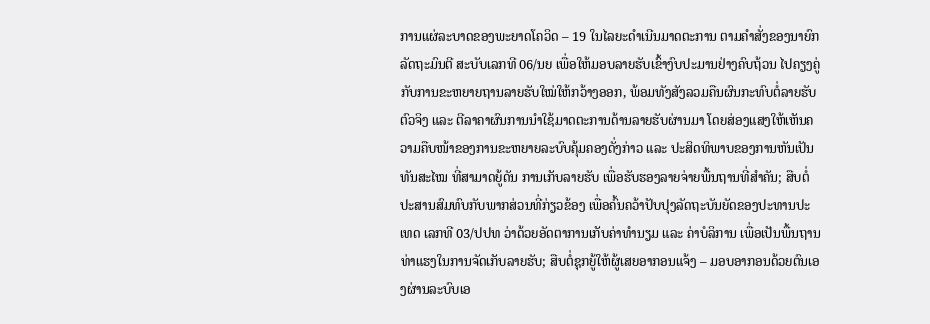ການແຜ່ລະບາດຂອງພະຍາດໂຄວິດ – 19 ໃນໄລຍະດໍາເນີນມາດຕະການ ຕາມຄໍາສັ່ງຂອງນາຍົກລັດຖະມົນຕີ ສະບັບເລກທີ 06/ນຍ ເພື່ອໃຫ້ມອບລາຍຮັບເຂົ້າງົບປະມານຢ່າງຄົບຖ້ວນ ໄປຄຽງຄູ່ກັບການຂະຫຍາຍຖານລາຍຮັບໃໝ່ໃຫ້ກວ້າງອອກ, ພ້ອມທັງສັງລວມຄືນຜົນກະທົບຕໍ່ລາຍຮັບຕົວຈິງ ແລະ ຕີລາຄາຜົນການນໍາໃຊ້ມາດຕະການດ້ານລາຍຮັບຜ່ານມາ ໂດຍສ່ອງແສງໃຫ້ເຫັນຄວາມຄືບໜ້າຂອງການຂະຫຍາຍລະບົບຄຸ້ມຄອງດັ່ງກ່າວ ແລະ ປະສິດທິພາບຂອງການຫັນເປັນທັນສະໄໝ ທີ່ສາມາດຍູ້ດັນ ການເກັບລາຍຮັບ ເພື່ອຮັບຮອງລາຍຈ່າຍພື້ນຖານທີ່ສໍາຄັນ; ສືບຕໍ່ປະສານສົມທົບກັບພາກສ່ວນທີ່ກ່ຽວຂ້ອງ ເພື່ອຄົ້ນຄວ້າປັບປຸງລັດຖະບັນຍັດຂອງປະທານປະເທດ ເລກທີ 03/ປປທ ວ່າດ້ວຍອັດຕາການເກັບຄ່າທໍານຽມ ແລະ ຄ່າບໍລິການ ເພື່ອເປັນພື້ນຖານທ່າແຮງໃນການຈັດເກັບລາຍຮັບ; ສືບຕໍ່ຊຸກຍູ້ໃຫ້ຜູ້ເສຍອາກອນແຈ້ງ – ມອບອາກອນດ້ວຍຕົນເອງຜ່ານລະບົບເອ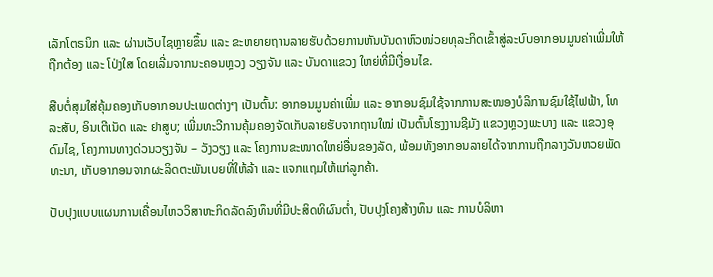ເລັກໂຕຣນິກ ແລະ ຜ່ານເວັບໄຊຫຼາຍຂຶ້ນ ແລະ ຂະຫຍາຍຖານລາຍຮັບດ້ວຍການຫັນບັນດາຫົວໜ່ວຍທຸລະກິດເຂົ້າສູ່ລະບົບອາກອນມູນຄ່າເພີ່ມໃຫ້ຖືກຕ້ອງ ແລະ ໂປ່ງໃສ ໂດຍເລີ່ມຈາກນະຄອນຫຼວງ ວຽງຈັນ ແລະ ບັນດາແຂວງ ໃຫຍ່ທີ່ມີເງື່ອນໄຂ.

ສືບຕໍ່ສຸມໃສ່ຄຸ້ມຄອງເກັບອາກອນປະເພດຕ່າງໆ ເປັນຕົ້ນ: ອາກອນມູນຄ່າເພີ່ມ ແລະ ອາກອນຊົມໃຊ້ຈາກການສະໜອງບໍລິການຊົມໃຊ້ໄຟຟ້າ, ໂທລະສັບ, ອິນເຕີເນັດ ແລະ ຢາສູບ; ເພີ່ມທະວີການຄຸ້ມຄອງຈັດເກັບລາຍຮັບຈາກຖານໃໝ່ ເປັນຕົ້ນໂຮງງານຊີມັງ ແຂວງຫຼວງພະບາງ ແລະ ແຂວງອຸດົມໄຊ, ໂຄງການທາງດ່ວນວຽງຈັນ – ວັງວຽງ ແລະ ໂຄງການຂະໜາດໃຫຍ່ອື່ນຂອງລັດ, ພ້ອມທັງອາກອນລາຍໄດ້ຈາກການຖືກລາງວັນຫວຍພັດທະນາ, ເກັບອາກອນຈາກຜະລິດຕະພັນເບຍທີ່ໃຫ້ລ້າ ແລະ ແຈກແຖມໃຫ້ແກ່ລູກຄ້າ.

ປັບປຸງແບບແຜນການເຄື່ອນໄຫວວິສາຫະກິດລັດລົງທຶນທີ່ມີປະສິດທິຜົນຕໍ່າ, ປັບປຸງໂຄງສ້າງທຶນ ແລະ ການບໍລິຫາ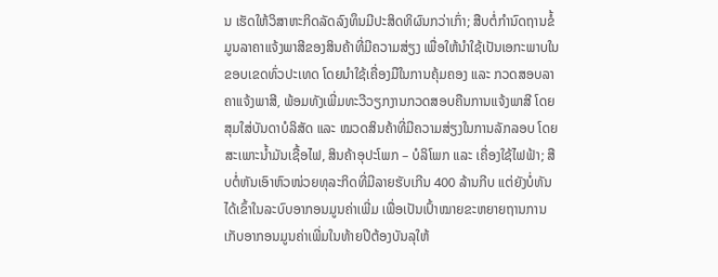ນ ເຮັດໃຫ້ວິສາຫະກິດລັດລົງທຶນມີປະສິດທິຜົນກວ່າເກົ່າ; ສືບຕໍ່ກໍານົດຖານຂໍ້ມູນລາຄາແຈ້ງພາສີຂອງສິນຄ້າທີ່ມີຄວາມສ່ຽງ ເພື່ອໃຫ້ນໍາໃຊ້ເປັນເອກະພາບໃນຂອບເຂດທົ່ວປະເທດ ໂດຍນໍາໃຊ້ເຄື່ອງມືໃນການຄຸ້ມຄອງ ແລະ ກວດສອບລາຄາແຈ້ງພາສີ, ພ້ອມທັງເພີ່ມທະວີວຽກງານກວດສອບຄືນການແຈ້ງພາສີ ໂດຍສຸມໃສ່ບັນດາບໍລິສັດ ແລະ ໝວດສິນຄ້າທີ່ມີຄວາມສ່ຽງໃນການລັກລອບ ໂດຍສະເພາະນໍ້າມັນເຊື້ອໄຟ, ສິນຄ້າອຸປະໂພກ – ບໍລິໂພກ ແລະ ເຄື່ອງໃຊ້ໄຟຟ້າ; ສືບຕໍ່ຫັນເອົາຫົວໜ່ວຍທຸລະກິດທີ່ມີລາຍຮັບເກີນ 400 ລ້ານກີບ ແຕ່ຍັງບໍ່ທັນໄດ້ເຂົ້າໃນລະບົບອາກອນມູນຄ່າເພີ່ມ ເພື່ອເປັນເປົ້າໝາຍຂະຫຍາຍຖານການເກັບອາກອນມູນຄ່າເພີ່ມໃນທ້າຍປີຕ້ອງບັນລຸໃຫ້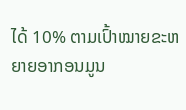ໄດ້ 10% ຕາມເປົ້າໝາຍຂະຫຍາຍອາກອນມູນ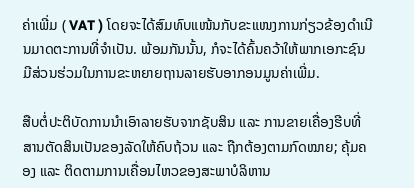ຄ່າເພີ່ມ ( VAT ) ໂດຍຈະໄດ້ສົມທົບແໜ້ນກັບຂະແໜງການກ່ຽວຂ້ອງດໍາເນີນມາດຕະການທີ່ຈໍາເປັນ. ພ້ອມກັນນັ້ນ, ກໍຈະໄດ້ຄົ້ນຄວ້າໃຫ້ພາກເອກະຊົນມີສ່ວນຮ່ວມໃນການຂະຫຍາຍຖານລາຍຮັບອາກອນມູນຄ່າເພີ່ມ.

ສືບຕໍ່ປະຕິບັດການນໍາເອົາລາຍຮັບຈາກຊັບສິນ ແລະ ການຂາຍເຄື່ອງຮີບທີ່ສານຕັດສິນເປັນຂອງລັດໃຫ້ຄົບຖ້ວນ ແລະ ຖືກຕ້ອງຕາມກົດໝາຍ; ຄຸ້ມຄອງ ແລະ ຕິດຕາມການເຄື່ອນໄຫວຂອງສະພາບໍລິຫານ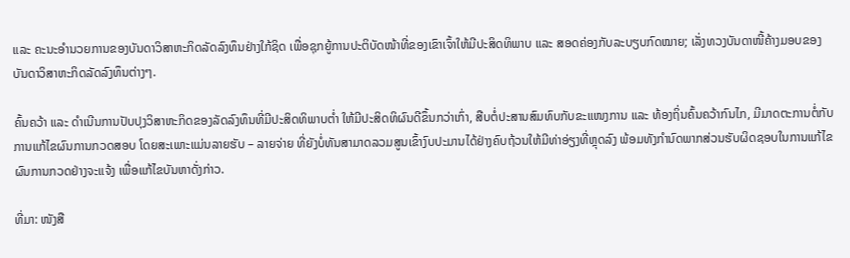ແລະ ຄະນະອໍານວຍການຂອງບັນດາວິສາຫະກິດລັດລົງທຶນຢ່າງໃກ້ຊິດ ເພື່ອຊຸກຍູ້ການປະຕິບັດໜ້າທີ່ຂອງເຂົາເຈົ້າໃຫ້ມີປະສິດທິພາບ ແລະ ສອດຄ່ອງກັບລະບຽບກົດໝາຍ; ເລັ່ງທວງບັນດາໜີ້ຄ້າງມອບຂອງບັນດາວິສາຫະກິດລັດລົງທຶນຕ່າງໆ.

ຄົ້ນຄວ້າ ແລະ ດໍາເນີນການປັບປຸງວິສາຫະກິດຂອງລັດລົງທຶນທີ່ມີປະສິດທິພາບຕໍ່າ ໃຫ້ມີປະສິດທິຜົນດີຂຶ້ນກວ່າເກົ່າ, ສືບຕໍ່ປະສານສົມທົບກັບຂະແໜງການ ແລະ ທ້ອງຖິ່ນຄົ້ນຄວ້າກົນໄກ, ມີມາດຕະການຕໍ່ກັບການແກ້ໄຂຜົນການກວດສອບ ໂດຍສະເພາະແມ່ນລາຍຮັບ – ລາຍຈ່າຍ ທີ່ຍັງບໍ່ທັນສາມາດລວມສູນເຂົ້າງົບປະມານໄດ້ຢ່າງຄົບຖ້ວນໃຫ້ມີທ່າອ່ຽງທີ່ຫຼຸດລົງ ພ້ອມທັງກໍານົດພາກສ່ວນຮັບຜິດຊອບໃນການແກ້ໄຂຜົນການກວດຢ່າງຈະແຈ້ງ ເພື່ອແກ້ໄຂບັນຫາດັ່ງກ່າວ.

ທີ່ມາ: ໜັງສື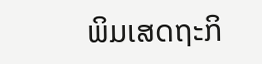ພິມເສດຖະກິ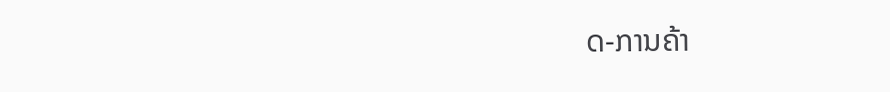ດ-ການຄ້າ